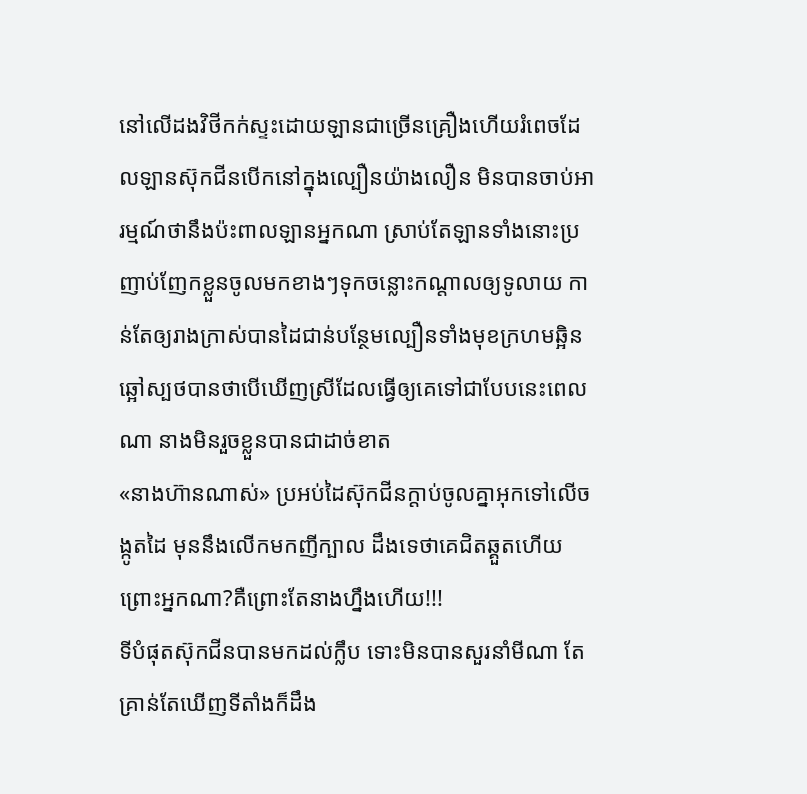នៅលើដងវិថីកក់ស្ទះដោយឡានជាច្រើនគ្រឿងហើយរំពេចដែលឡានស៊ុកជីនបើកនៅក្នុងល្បឿនយ៉ាងលឿន មិនបានចាប់អារម្មណ៍ថានឹងប៉ះពាលឡានអ្នកណា ស្រាប់តែឡានទាំងនោះប្រញាប់ញែកខ្លួនចូលមកខាងៗទុកចន្លោះកណ្តាលឲ្យទូលាយ កាន់តែឲ្យរាងក្រាស់បានដៃជាន់បន្ថែមល្បឿនទាំងមុខក្រហមឆ្អិនឆ្អៅស្បថបានថាបើឃើញស្រីដែលធ្វើឲ្យគេទៅជាបែបនេះពេលណា នាងមិនរួចខ្លួនបានជាដាច់ខាត
«នាងហ៊ានណាស់» ប្រអប់ដៃស៊ុកជីនក្តាប់ចូលគ្នាអុកទៅលើចង្កូតដៃ មុននឹងលើកមកញីក្បាល ដឹងទេថាគេជិតឆ្គួតហើយ ព្រោះអ្នកណា?គឺព្រោះតែនាងហ្នឹងហើយ!!!
ទីបំផុតស៊ុកជីនបានមកដល់ក្លឹប ទោះមិនបានសួរនាំមីណា តែគ្រាន់តែឃើញទីតាំងក៏ដឹង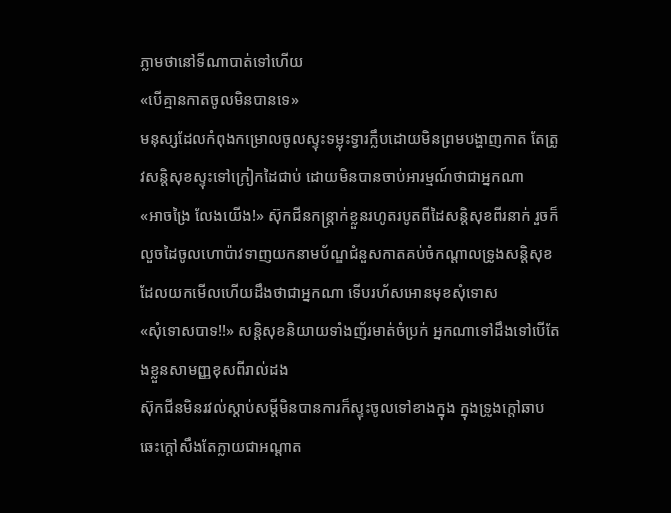ភ្លាមថានៅទីណាបាត់ទៅហើយ
«បើគ្មានកាតចូលមិនបានទេ»
មនុស្សដែលកំពុងកម្រោលចូលស្ទុះទម្លុះទ្វារក្លឹបដោយមិនព្រមបង្ហាញកាត តែត្រូវសន្តិសុខស្ទុះទៅក្រៀកដៃជាប់ ដោយមិនបានចាប់អារម្មណ៍ថាជាអ្នកណា
«អាចង្រៃ លែងយើង!» ស៊ុកជីនកន្ត្រាក់ខ្លួនរហូតរបូតពីដៃសន្តិសុខពីរនាក់ រួចក៏លួចដៃចូលហោប៉ាវទាញយកនាមប័ណ្ឌជំនួសកាតគប់ចំកណ្តាលទ្រូងសន្តិសុខ ដែលយកមើលហើយដឹងថាជាអ្នកណា ទើបរហ័សអោនមុខសុំទោស
«សុំទោសបាទ!!» សន្តិសុខនិយាយទាំងញ័រមាត់ចំប្រក់ អ្នកណាទៅដឹងទៅបើតែងខ្លួនសាមញ្ញខុសពីរាល់ដង
ស៊ុកជីនមិនរវល់ស្តាប់សម្តីមិនបានការក៏ស្ទុះចូលទៅខាងក្នុង ក្នុងទ្រូងក្តៅឆាបឆេះក្តៅសឹងតែក្លាយជាអណ្តាត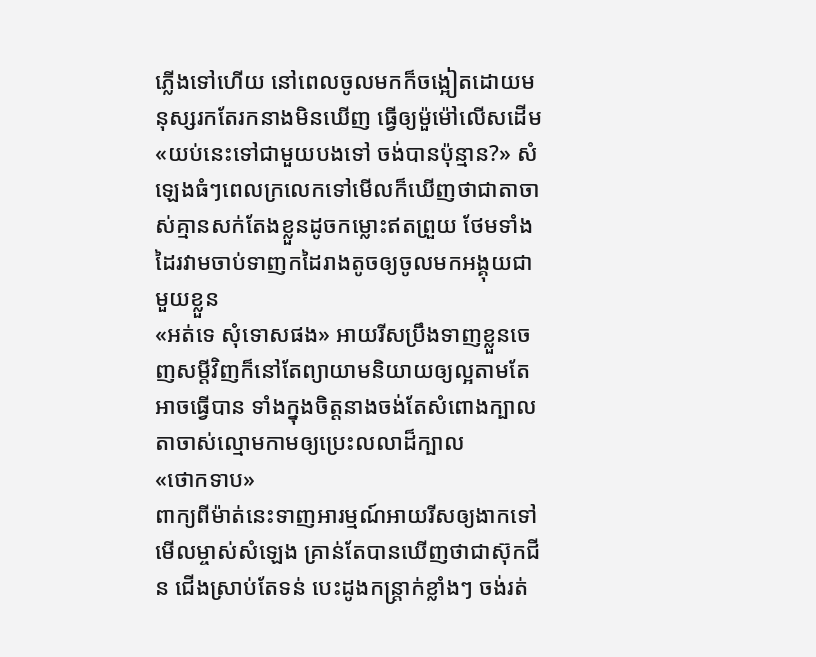ភ្លើងទៅហើយ នៅពេលចូលមកក៏ចង្អៀតដោយមនុស្សរកតែរកនាងមិនឃើញ ធ្វើឲ្យម៉ួម៉ៅលើសដើម
«យប់នេះទៅជាមួយបងទៅ ចង់បានប៉ុន្មាន?» សំឡេងធំៗពេលក្រលេកទៅមើលក៏ឃើញថាជាតាចាស់គ្មានសក់តែងខ្លួនដូចកម្លោះឥតព្រួយ ថែមទាំងដៃរវាមចាប់ទាញកដៃរាងតូចឲ្យចូលមកអង្គុយជាមួយខ្លួន
«អត់ទេ សុំទោសផង» អាយរីសប្រឹងទាញខ្លួនចេញសម្តីវិញក៏នៅតែព្យាយាមនិយាយឲ្យល្អតាមតែអាចធ្វើបាន ទាំងក្នុងចិត្តនាងចង់តែសំពោងក្បាលតាចាស់ល្មោមកាមឲ្យប្រេះលលាដ៏ក្បាល
«ថោកទាប»
ពាក្យពីម៉ាត់នេះទាញអារម្មណ៍អាយរីសឲ្យងាកទៅមើលម្ចាស់សំឡេង គ្រាន់តែបានឃើញថាជាស៊ុកជីន ជើងស្រាប់តែទន់ បេះដូងកន្ត្រាក់ខ្លាំងៗ ចង់រត់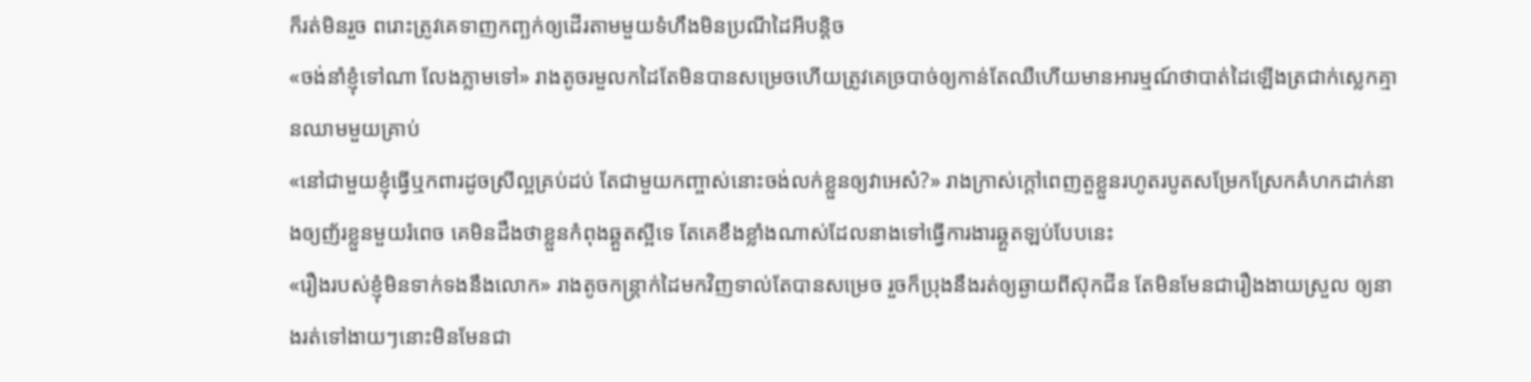ក៏រត់មិនរួច ពរោះត្រូវគេទាញកញ្ឆក់ឲ្យដើរតាមមួយទំហឹងមិនប្រណីដៃអីបន្តិច
«ចង់នាំខ្ញុំទៅណា លែងភ្លាមទៅ» រាងតូចរមួលកដៃតែមិនបានសម្រេចហើយត្រូវគេច្របាច់ឲ្យកាន់តែឈឺហើយមានអារម្មណ៍ថាបាត់ដៃឡើងត្រជាក់ស្លេកគ្មានឈាមមួយគ្រាប់
«នៅជាមួយខ្ញុំធ្វើឬកពារដូចស្រីល្អគ្រប់ដប់ តែជាមួយកញ្ចាស់នោះចង់លក់ខ្លួនឲ្យវាអេស៎?» រាងក្រាស់ក្តៅពេញតួខ្លួនរហូតរបូតសម្រែកស្រែកគំហកដាក់នាងឲ្យញ័រខ្លួនមួយរំពេច គេមិនដឹងថាខ្លួនកំពុងឆ្គួតស្អីទេ តែគេខឹងខ្លាំងណាស់ដែលនាងទៅធ្វើការងារឆ្គួតឡប់បែបនេះ
«រឿងរបស់ខ្ញុំមិនទាក់ទងនឹងលោក» រាងតូចកន្ត្រាក់ដៃមកវិញទាល់តែបានសម្រេច រួចក៏ប្រុងនឹងរត់ឲ្យឆ្ងាយពីស៊ុកជីន តែមិនមែនជារឿងងាយស្រួល ឲ្យនាងរត់ទៅងាយៗនោះមិនមែនជា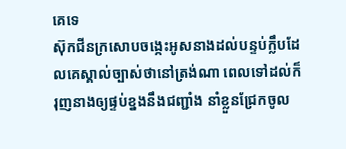គេទេ
ស៊ុកជីនក្រសោបចង្កេះអូសនាងដល់បន្ទប់ក្លឹបដែលគេស្គាល់ច្បាស់ថានៅត្រង់ណា ពេលទៅដល់ក៏រុញនាងឲ្យផ្ទប់ខ្នងនឹងជញ្ជាំង នាំខ្លួនជ្រែកចូល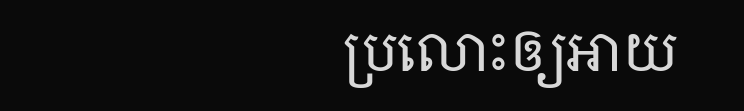ប្រលោះឲ្យអាយ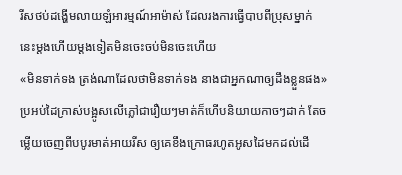រីសថប់ដង្ហើមលាយឡំអារម្មណ៍អាម៉ាស់ ដែលរងការធ្វើបាបពីប្រុសម្នាក់នេះម្តងហើយម្តងទៀតមិនចេះចប់មិនចេះហើយ
«មិនទាក់ទង ត្រង់ណាដែលថាមិនទាក់ទង នាងជាអ្នកណាឲ្យដឹងខ្លួនផង» ប្រអប់ដៃក្រាស់បង្អូសលើភ្លៅជារឿយៗមាត់ក៏ហើបនិយាយកាចៗដាក់ តែចម្លើយចេញពីបបូរមាត់អាយរីស ឲ្យគេខឹងក្រោធរហូតអូសដៃមកដល់ដើ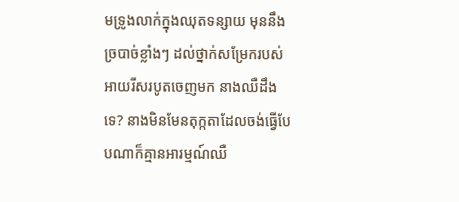មទ្រូងលាក់ក្នុងឈុតទន្សាយ មុននឹងច្របាច់ខ្លាំងៗ ដល់ថ្នាក់សម្រែករបស់អាយរីសរបូតចេញមក នាងឈឺដឹងទេ? នាងមិនមែនតុក្កតាដែលចង់ធ្វើបែបណាក៏គ្មានអារម្មណ៍ឈឺ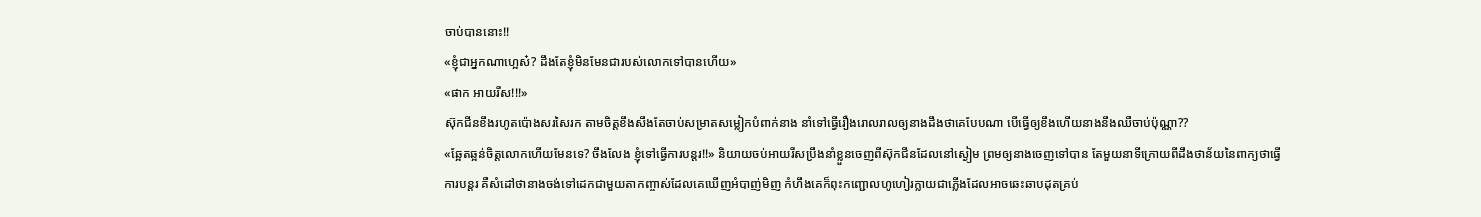ចាប់បាននោះ!!
«ខ្ញុំជាអ្នកណាហ្អេស៎? ដឹងតែខ្ញុំមិនមែនជារបស់លោកទៅបានហើយ»
«ផាក អាយរីស!!!»
ស៊ុកជីនខឹងរហូតប៉ោងសរសៃរក តាមចិត្តខឹងសឹងតែចាប់សម្រាតសម្លៀកបំពាក់នាង នាំទៅធ្វើរឿងរោលរាលឲ្យនាងដឹងថាគេបែបណា បើធ្វើឲ្យខឹងហើយនាងនឹងឈឺចាប់ប៉ុណ្ណា??
«ឆ្អែតឆ្អន់ចិត្តលោកហើយមែនទេ? ចឹងលែង ខ្ញុំទៅធ្វើការបន្តរ!!» និយាយចប់អាយរីសប្រឹងនាំខ្លួនចេញពីស៊ុកជីនដែលនៅស្ងៀម ព្រមឲ្យនាងចេញទៅបាន តែមួយនាទីក្រោយពីដឹងថាន័យនៃពាក្យថាធ្វើការបន្តរ គឺសំដៅថានាងចង់ទៅដេកជាមួយតាកញ្ចាស់ដែលគេឃើញអំបាញ់មិញ កំហឹងគេក៏ពុះកញ្ជោលហូហៀរក្លាយជាភ្លើងដែលអាចឆេះឆាបដុតគ្រប់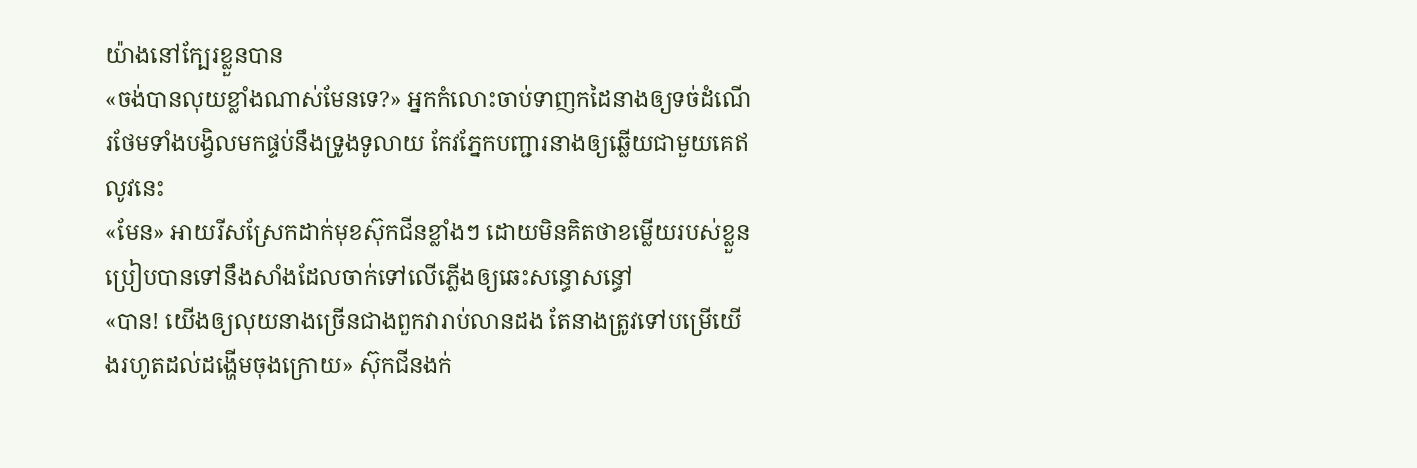យ៉ាងនៅក្បែរខ្លួនបាន
«ចង់បានលុយខ្លាំងណាស់មែនទេ?» អ្នកកំលោះចាប់ទាញកដៃនាងឲ្យទច់ដំណើរថែមទាំងបង្វិលមកផ្ទប់នឹងទ្រូងទូលាយ កែវភ្នែកបញ្ជារនាងឲ្យឆ្លើយជាមួយគេឥលូវនេះ
«មែន» អាយរីសស្រែកដាក់មុខស៊ុកជីនខ្លាំងៗ ដោយមិនគិតថាខម្លើយរបស់ខ្លួនប្រៀបបានទៅនឹងសាំងដែលចាក់ទៅលើភ្លើងឲ្យឆេះសន្ធោសន្ធៅ
«បាន! យើងឲ្យលុយនាងច្រើនជាងពួកវារាប់លានដង តែនាងត្រូវទៅបម្រើយើងរហូតដល់ដង្ហើមចុងក្រោយ» ស៊ុកជីនងក់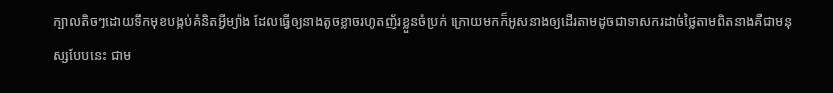ក្បាលតិចៗដោយទឹកមុខបង្កប់គំនិតអ្វីម្យ៉ាង ដែលធ្វើឲ្យនាងតូចខ្លាចរហូតញ័រខ្លួនចំប្រក់ ក្រោយមកក៏អូសនាងឲ្យដើរតាមដូចជាទាសករដាច់ថ្លៃតាមពិតនាងគឺជាមនុស្សបែបនេះ ជាម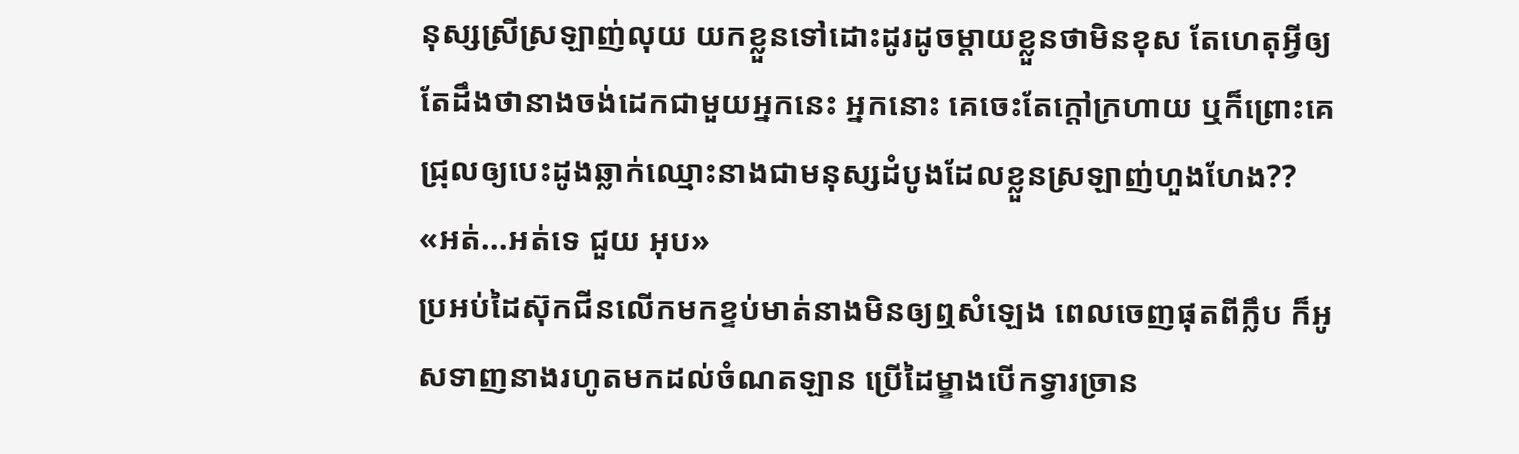នុស្សស្រីស្រឡាញ់លុយ យកខ្លួនទៅដោះដូរដូចម្តាយខ្លួនថាមិនខុស តែហេតុអ្វីឲ្យតែដឹងថានាងចង់ដេកជាមួយអ្នកនេះ អ្នកនោះ គេចេះតែក្តៅក្រហាយ ឬក៏ព្រោះគេជ្រុលឲ្យបេះដូងឆ្លាក់ឈ្មោះនាងជាមនុស្សដំបូងដែលខ្លួនស្រឡាញ់ហួងហែង??
«អត់...អត់ទេ ជួយ អុប»
ប្រអប់ដៃស៊ុកជីនលើកមកខ្ទប់មាត់នាងមិនឲ្យឮសំឡេង ពេលចេញផុតពីក្លឹប ក៏អូសទាញនាងរហូតមកដល់ចំណតឡាន ប្រើដៃម្ខាងបើកទ្វារច្រាន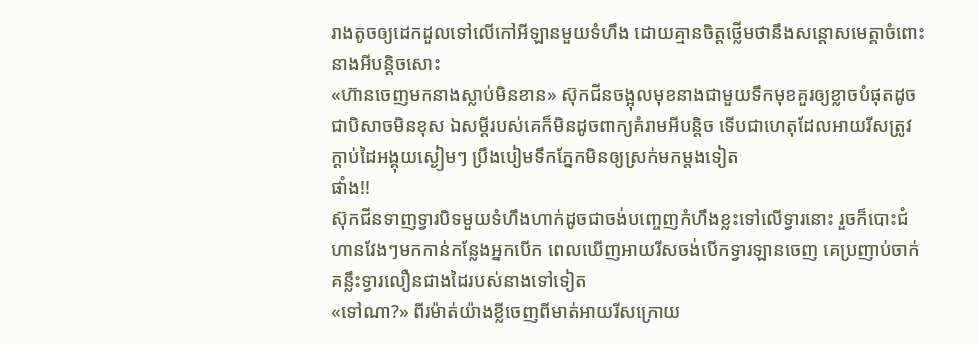រាងតូចឲ្យដេកដួលទៅលើកៅអីឡានមួយទំហឹង ដោយគ្មានចិត្តថ្លើមថានឹងសន្តោសមេត្តាចំពោះនាងអីបន្តិចសោះ
«ហ៊ានចេញមកនាងស្លាប់មិនខាន» ស៊ុកជីនចង្អុលមុខនាងជាមួយទឹកមុខគួរឲ្យខ្លាចបំផុតដូចជាបិសាចមិនខុស ឯសម្តីរបស់គេក៏មិនដូចពាក្យគំរាមអីបន្តិច ទើបជាហេតុដែលអាយរីសត្រូវក្តាប់ដៃអង្គុយស្ងៀមៗ ប្រឹងបៀមទឹកភ្នែកមិនឲ្យស្រក់មកម្តងទៀត
ផាំង!!
ស៊ុកជីនទាញទ្វារបិទមួយទំហឹងហាក់ដូចជាចង់បញ្ចេញកំហឹងខ្លះទៅលើទ្វារនោះ រួចក៏បោះជំហានវែងៗមកកាន់កន្លែងអ្នកបើក ពេលឃើញអាយរីសចង់បើកទ្វារឡានចេញ គេប្រញាប់ចាក់គន្លឹះទ្វារលឿនជាងដៃរបស់នាងទៅទៀត
«ទៅណា?» ពីរម៉ាត់យ៉ាងខ្លីចេញពីមាត់អាយរីសក្រោយ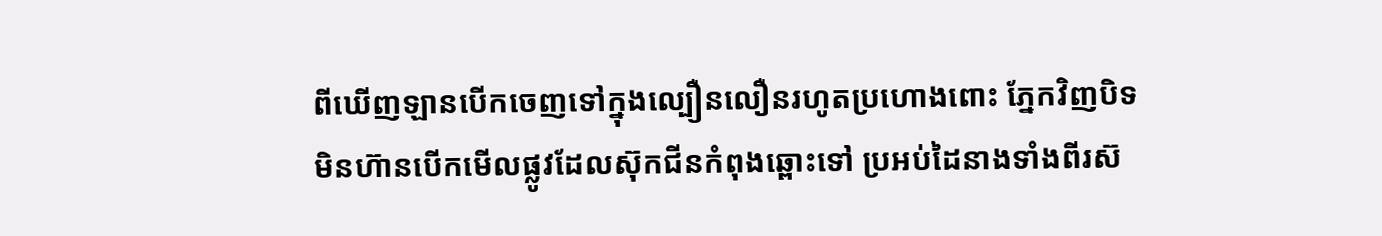ពីឃើញឡានបើកចេញទៅក្នុងល្បឿនលឿនរហូតប្រហោងពោះ ភ្នែកវិញបិទមិនហ៊ានបើកមើលផ្លូវដែលស៊ុកជីនកំពុងឆ្ពោះទៅ ប្រអប់ដៃនាងទាំងពីរស៊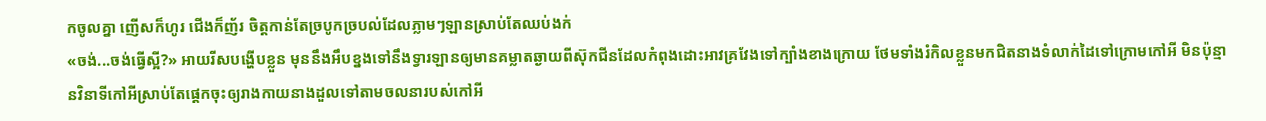កចូលគ្នា ញើសក៏ហូរ ជើងក៏ញ័រ ចិត្តកាន់តែច្របូកច្របល់ដែលភ្លាមៗឡានស្រាប់តែឈប់ងក់
«ចង់...ចង់ធ្វើស្អី?» អាយរីសបង្ហើបខ្លួន មុននឹងអឹបខ្នងទៅនឹងទ្វារឡានឲ្យមានគម្លាតឆ្ងាយពីស៊ុកជីនដែលកំពុងដោះអាវគ្រវែងទៅក្បាំងខាងក្រោយ ថែមទាំងរំកិលខ្លួនមកជិតនាងទំលាក់ដៃទៅក្រោមកៅអី មិនប៉ុន្មានវិនាទីកៅអីស្រាប់តែផ្តេកចុះឲ្យរាងកាយនាងដួលទៅតាមចលនារបស់កៅអី